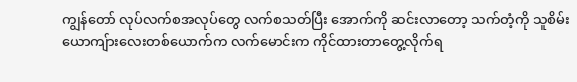ကျွန်တော် လုပ်လက်စအလုပ်တွေ လက်စသတ်ပြီး အောက်ကို ဆင်းလာတော့ သက်တံ့ကို သူစိမ်းယောကျ်ားလေးတစ်ယောက်က လက်မောင်းက ကိုင်ထားတာတွေ့လိုက်ရ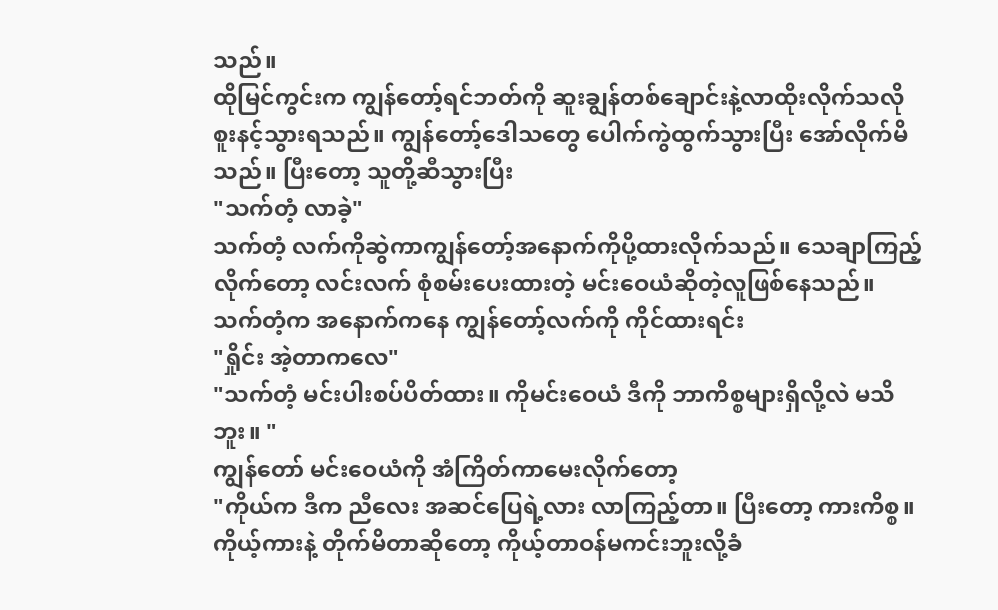သည်။
ထိုမြင်ကွင်းက ကျွန်တော့်ရင်ဘတ်ကို ဆူးချွန်တစ်ချောင်းနဲ့လာထိုးလိုက်သလို စူးနင့်သွားရသည်။ ကျွန်တော့်ဒေါသတွေ ပေါက်ကွဲထွက်သွားပြီး အော်လိုက်မိသည်။ ပြီးတော့ သူတို့ဆီသွားပြီး
"သက်တံ့ လာခဲ့"
သက်တံ့ လက်ကိုဆွဲကာကျွန်တော့်အနောက်ကိုပို့ထားလိုက်သည်။ သေချာကြည့်လိုက်တော့ လင်းလက် စုံစမ်းပေးထားတဲ့ မင်းဝေယံဆိုတဲ့လူဖြစ်နေသည်။
သက်တံ့က အနောက်ကနေ ကျွန်တော့်လက်ကို ကိုင်ထားရင်း
"ရှိုင်း အဲ့တာကလေ"
"သက်တံ့ မင်းပါးစပ်ပိတ်ထား။ ကိုမင်းဝေယံ ဒီကို ဘာကိစ္စများရှိလို့လဲ မသိဘူး။ "
ကျွန်တော် မင်းဝေယံကို အံကြိတ်ကာမေးလိုက်တော့
"ကိုယ်က ဒီက ညီလေး အဆင်ပြေရဲ့လား လာကြည့်တာ။ ပြီးတော့ ကားကိစ္စ။ ကိုယ့်ကားနဲ့ တိုက်မိတာဆိုတော့ ကိုယ့်တာဝန်မကင်းဘူးလို့ခံ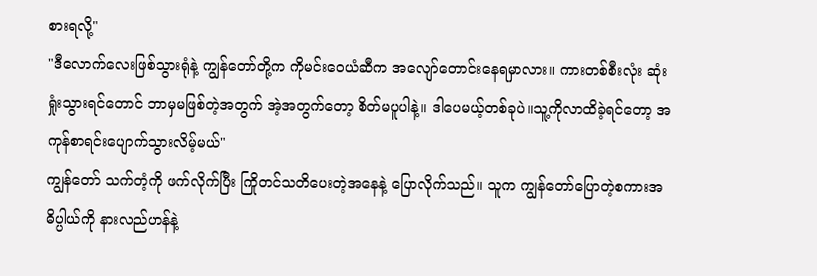စားရလို့"
"ဒီလောက်လေးဖြစ်သွားရုံနဲ့ ကျွန်တော်တို့က ကိုမင်းဝေယံဆီက အလျော်တောင်းနေရမှာလား။ ကားတစ်စီးလုံး ဆုံးရှုံးသွားရင်တောင် ဘာမှမဖြစ်တဲ့အတွက် အဲ့အတွက်တော့ စိတ်မပူပါနဲ့။ ဒါပေမယ့်တစ်ခုပဲ။သူ့ကိုလာထိခဲ့ရင်တော့ အကုန်စာရင်းပျောက်သွားလိမ့်မယ်"
ကျွန်တော် သက်တံ့ကို ဖက်လိုက်ပြီး ကြိုတင်သတိပေးတဲ့အနေနဲ့ ပြောလိုက်သည်။ သူက ကျွန်တော်ပြောတဲ့စကားအဓိပ္ပါယ်ကို နားလည်ဟန်နဲ့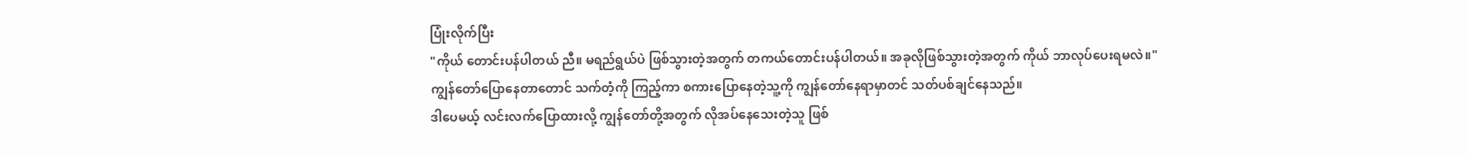ပြုံးလိုက်ပြီး
"ကိုယ် တောင်းပန်ပါတယ် ညီ။ မရည်ရွယ်ပဲ ဖြစ်သွားတဲ့အတွက် တကယ်တောင်းပန်ပါတယ်။ အခုလိုဖြစ်သွားတဲ့အတွက် ကိုယ် ဘာလုပ်ပေးရမလဲ။"
ကျွန်တော်ပြောနေတာတောင် သက်တံ့ကို ကြည့်ကာ စကားပြောနေတဲ့သူ့ကို ကျွန်တော်နေရာမှာတင် သတ်ပစ်ချင်နေသည်။
ဒါပေမယ့် လင်းလက်ပြောထားလို့ ကျွန်တော်တို့အတွက် လိုအပ်နေသေးတဲ့သူ ဖြစ်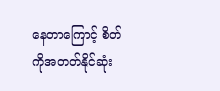နေတာကြောင့် စိတ်ကိုအတတ်နိုင်ဆုံး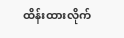ထိန်းထားလိုက်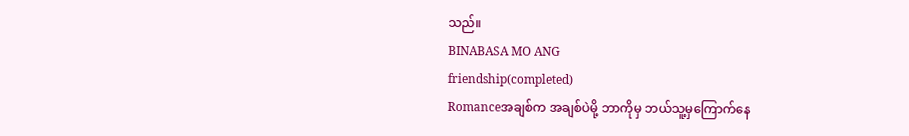သည်။
BINABASA MO ANG
friendship(completed)
Romanceအချစ်က အချစ်ပဲမို့ ဘာကိုမှ ဘယ်သူ့မှကြောက်နေ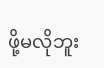ဖို့မလိုဘူး